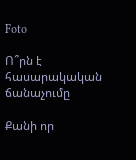Foto

Ո՞րն է հասարակական ճանաչումը

Քանի որ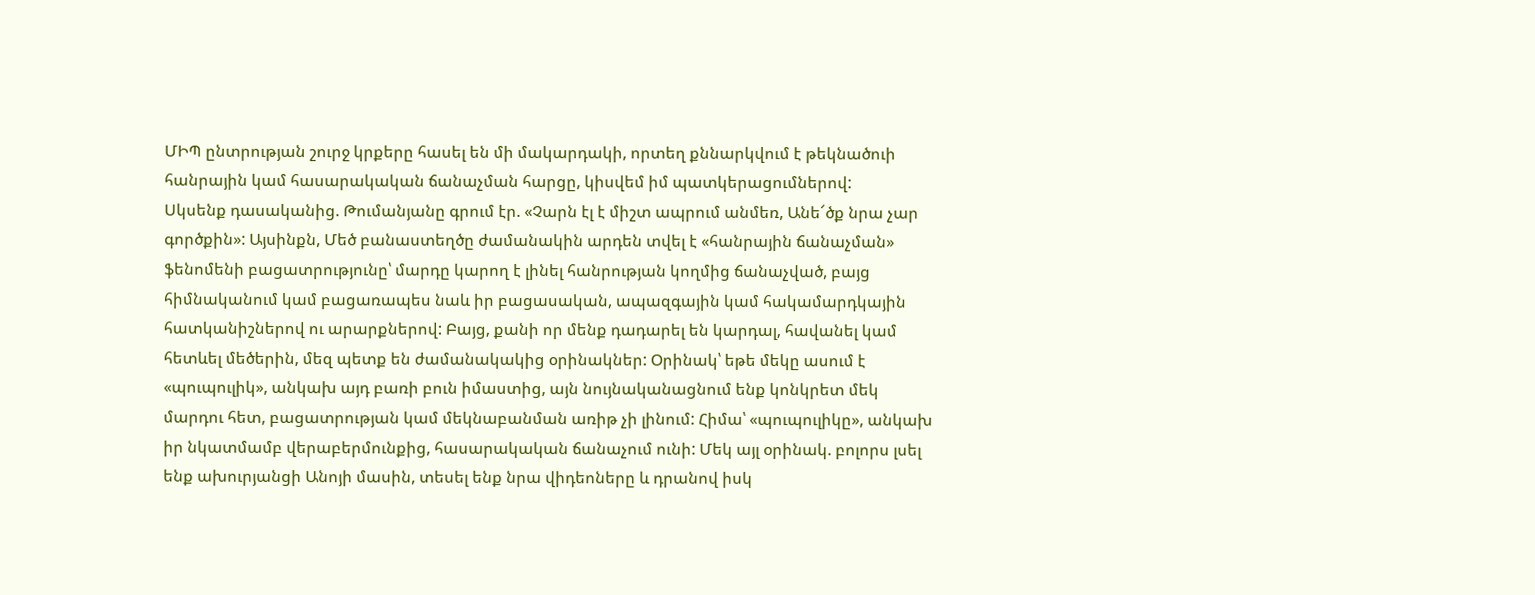ՄԻՊ ընտրության շուրջ կրքերը հասել են մի մակարդակի, որտեղ քննարկվում է թեկնածուի հանրային կամ հասարակական ճանաչման հարցը, կիսվեմ իմ պատկերացումներով:
Սկսենք դասականից. Թումանյանը գրում էր. «Չարն էլ է միշտ ապրում անմեռ, Անե՜ծք նրա չար գործքին»: Այսինքն, Մեծ բանաստեղծը ժամանակին արդեն տվել է «հանրային ճանաչման» ֆենոմենի բացատրությունը՝ մարդը կարող է լինել հանրության կողմից ճանաչված, բայց հիմնականում կամ բացառապես նաև իր բացասական, ապազգային կամ հակամարդկային հատկանիշներով ու արարքներով: Բայց, քանի որ մենք դադարել են կարդալ, հավանել կամ հետևել մեծերին, մեզ պետք են ժամանակակից օրինակներ: Օրինակ՝ եթե մեկը ասում է «պուպուլիկ», անկախ այդ բառի բուն իմաստից, այն նույնականացնում ենք կոնկրետ մեկ մարդու հետ, բացատրության կամ մեկնաբանման առիթ չի լինում: Հիմա՝ «պուպուլիկը», անկախ իր նկատմամբ վերաբերմունքից, հասարակական ճանաչում ունի: Մեկ այլ օրինակ. բոլորս լսել ենք ախուրյանցի Անոյի մասին, տեսել ենք նրա վիդեոները և դրանով իսկ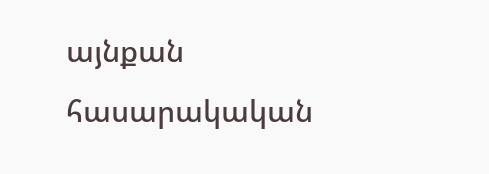այնքան հասարակական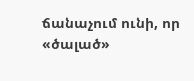ճանաչում ունի, որ «ծալած»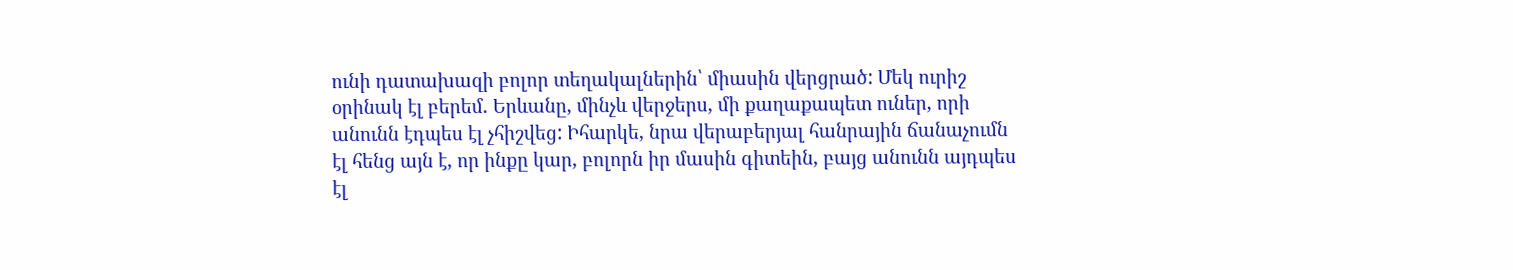ունի դատախազի բոլոր տեղակալներին՝ միասին վերցրած: Մեկ ուրիշ օրինակ էլ բերեմ. Երևանը, մինչև վերջերս, մի քաղաքապետ ուներ, որի անունն էդպես էլ չհիշվեց: Իհարկե, նրա վերաբերյալ հանրային ճանաչումն էլ հենց այն է, որ ինքը կար, բոլորն իր մասին գիտեին, բայց անունն այդպես էլ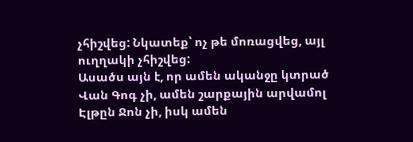չհիշվեց: Նկատեք՝ ոչ թե մոռացվեց, այլ ուղղակի չհիշվեց:
Ասածս այն է, որ ամեն ականջը կտրած Վան Գոգ չի, ամեն շարքային արվամոլ Էլթըն Ջոն չի, իսկ ամեն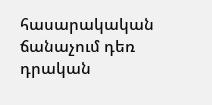հասարակական ճանաչում դեռ դրական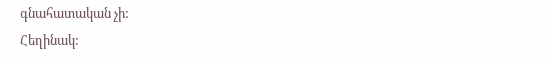գնահատական չի:
Հեղինակ: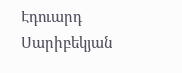Էդուարդ Սարիբեկյան